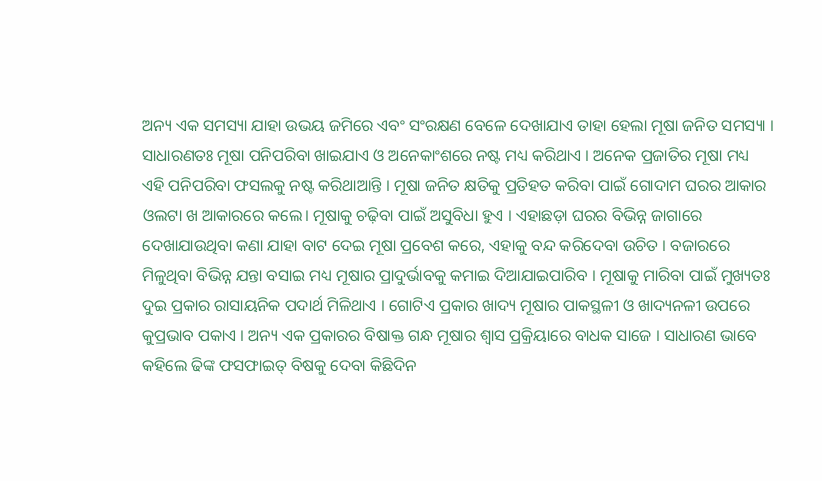ଅନ୍ୟ ଏକ ସମସ୍ୟା ଯାହା ଉଭୟ ଜମିରେ ଏବଂ ସଂରକ୍ଷଣ ବେଳେ ଦେଖାଯାଏ ତାହା ହେଲା ମୂଷା ଜନିତ ସମସ୍ୟା । ସାଧାରଣତଃ ମୂଷା ପନିପରିବା ଖାଇଯାଏ ଓ ଅନେକାଂଶରେ ନଷ୍ଟ ମଧ୍ୟ କରିଥାଏ । ଅନେକ ପ୍ରଜାତିର ମୂଷା ମଧ୍ୟ ଏହି ପନିପରିବା ଫସଲକୁ ନଷ୍ଟ କରିଥାଆନ୍ତି । ମୂଷା ଜନିତ କ୍ଷତିକୁ ପ୍ରତିହତ କରିବା ପାଇଁ ଗୋଦାମ ଘରର ଆକାର ଓଲଟା ଖ ଆକାରରେ କଲେ। ମୂଷାକୁ ଚଢ଼ିବା ପାଇଁ ଅସୁବିଧା ହୁଏ । ଏହାଛଡ଼ା ଘରର ବିଭିନ୍ନ ଜାଗାରେ ଦେଖାଯାଉଥିବା କଣା ଯାହା ବାଟ ଦେଇ ମୂଷା ପ୍ରବେଶ କରେ, ଏହାକୁ ବନ୍ଦ କରିଦେବା ଉଚିତ । ବଜାରରେ ମିଳୁଥିବା ବିଭିନ୍ନ ଯନ୍ତା ବସାଇ ମଧ୍ୟ ମୂଷାର ପ୍ରାଦୁର୍ଭାବକୁ କମାଇ ଦିଆଯାଇପାରିବ । ମୂଷାକୁ ମାରିବା ପାଇଁ ମୁଖ୍ୟତଃ ଦୁଇ ପ୍ରକାର ରାସାୟନିକ ପଦାର୍ଥ ମିଳିଥାଏ । ଗୋଟିଏ ପ୍ରକାର ଖାଦ୍ୟ ମୂଷାର ପାକସ୍ଥଳୀ ଓ ଖାଦ୍ୟନଳୀ ଉପରେ କୁପ୍ରଭାବ ପକାଏ । ଅନ୍ୟ ଏକ ପ୍ରକାରର ବିଷାକ୍ତ ଗନ୍ଧ ମୂଷାର ଶ୍ବାସ ପ୍ରକ୍ରିୟାରେ ବାଧକ ସାଜେ । ସାଧାରଣ ଭାବେ କହିଲେ ଢିଙ୍କ ଫସଫାଇତ୍ ବିଷକୁ ଦେବା କିଛିଦିନ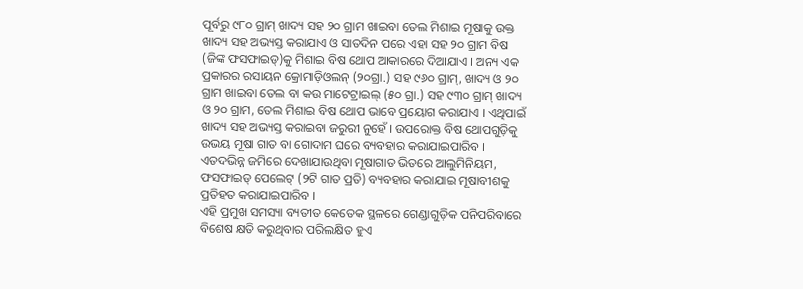ପୂର୍ବରୁ ୯୮୦ ଗ୍ରାମ୍ ଖାଦ୍ୟ ସହ ୨୦ ଗ୍ରାମ ଖାଇବା ତେଲ ମିଶାଇ ମୂଷାକୁ ଉକ୍ତ ଖାଦ୍ୟ ସହ ଅଭ୍ୟସ୍ତ କରାଯାଏ ଓ ସାତଦିନ ପରେ ଏହା ସହ ୨୦ ଗ୍ରାମ ବିଷ (ଜିଙ୍କ ଫସଫାଇଡ୍)କୁ ମିଶାଇ ବିଷ ଥୋପ ଆକାରରେ ଦିଆଯାଏ । ଅନ୍ୟ ଏକ ପ୍ରକାରର ରସାୟନ କ୍ରୋମାଡ଼ିଓଲନ୍ (୨୦ଗ୍ରା.) ସହ ୯୬୦ ଗ୍ରାମ୍, ଖାଦ୍ୟ ଓ ୨୦ ଗ୍ରାମ ଖାଇବା ତେଲ ବା କଉ ମାଟେଟ୍ରାଇଲ୍ (୫୦ ଗ୍ରା.) ସହ ୯୩୦ ଗ୍ରାମ୍ ଖାଦ୍ୟ ଓ ୨୦ ଗ୍ରାମ, ତେଲ ମିଶାଇ ବିଷ ଥୋପ ଭାବେ ପ୍ରୟୋଗ କରାଯାଏ । ଏଥିପାଇଁ ଖାଦ୍ୟ ସହ ଅଭ୍ୟସ୍ତ କରାଇବା ଜରୁରୀ ନୁହେଁ । ଉପରୋକ୍ତ ବିଷ ଥୋପଗୁଡ଼ିକୁ ଉଭୟ ମୂଷା ଗାତ ବା ଗୋଦାମ ଘରେ ବ୍ୟବହାର କରାଯାଇପାରିବ । ଏତଦଭିନ୍ନ ଜମିରେ ଦେଖାଯାଉଥିବା ମୂଷାଗାତ ଭିତରେ ଆଲୁମିନିୟମ, ଫସଫାଇଡ୍ ପେଲେଟ୍ (୨ଟି ଗାତ ପ୍ରତି) ବ୍ୟବହାର କରାଯାଇ ମୂଷାବୀଶକୁ ପ୍ରତିହତ କରାଯାଇପାରିବ ।
ଏହି ପ୍ରମୁଖ ସମସ୍ୟା ବ୍ୟତୀତ କେତେକ ସ୍ଥଳରେ ଗେଣ୍ଡାଗୁଡ଼ିକ ପନିପରିବାରେ ବିଶେଷ କ୍ଷତି କରୁଥିବାର ପରିଲକ୍ଷିତ ହୁଏ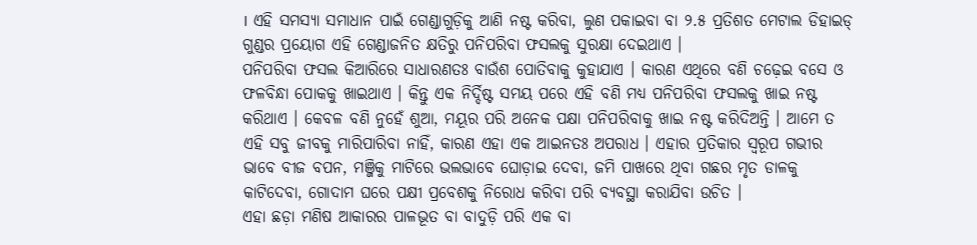। ଏହି ସମସ୍ୟା ସମାଧାନ ପାଇଁ ଗେଣ୍ଡାଗୁଡ଼ିକୁ ଆଣି ନଷ୍ଟ କରିବା, ଲୁଣ ପକାଇବା ବା ୨.୫ ପ୍ରତିଶତ ମେଟାଲ ଡିହାଇଡ୍ ଗୁଣ୍ଡର ପ୍ରୟୋଗ ଏହି ଗେଣ୍ଡାଜନିତ କ୍ଷତିରୁ ପନିପରିବା ଫସଲକୁ ସୁରକ୍ଷା ଦେଇଥାଏ ।
ପନିପରିବା ଫସଲ କିଆରିରେ ସାଧାରଣତଃ ବାଉଁଶ ପୋତିବାକୁ କୁହାଯାଏ । କାରଣ ଏଥିରେ ବଣି ଚଢ଼େଇ ବସେ ଓ ଫଳବିନ୍ଧା ପୋକକୁ ଖାଇଥାଏ । କିନ୍ତୁ ଏକ ନିର୍ଦ୍ଦିଷ୍ଟ ସମୟ ପରେ ଏହି ବଣି ମଧ୍ୟ ପନିପରିବା ଫସଲକୁ ଖାଇ ନଷ୍ଟ କରିଥାଏ । କେବଳ ବଣି ନୁହେଁ ଶୁଆ, ମୟୂର ପରି ଅନେକ ପକ୍ଷା ପନିପରିବାକୁ ଖାଇ ନଷ୍ଟ କରିଦିଅନ୍ତି । ଆମେ ତ ଏହି ସବୁ ଜୀବକୁ ମାରିପାରିବା ନାହିଁ, କାରଣ ଏହା ଏକ ଆଇନତଃ ଅପରାଧ । ଏହାର ପ୍ରତିକାର ସ୍ଵରୂପ ଗଭୀର ଭାବେ ବୀଜ ବପନ, ମଞ୍ଜିକୁ ମାଟିରେ ଭଲଭାବେ ଘୋଡ଼ାଇ ଦେବା, ଜମି ପାଖରେ ଥିବା ଗଛର ମୃତ ଡାଳକୁ କାଟିଦେବା, ଗୋଦାମ ଘରେ ପକ୍ଷୀ ପ୍ରବେଶକୁ ନିରୋଧ କରିବା ପରି ବ୍ୟବସ୍ଥା କରାଯିବା ଉଚିତ ।
ଏହା ଛଡ଼ା ମଣିଷ ଆକାରର ପାଳଭୂତ ବା ବାଦୁଡ଼ି ପରି ଏକ ବା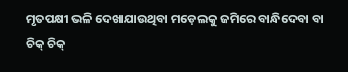ମୃତପକ୍ଷୀ ଭଳି ଦେଖାଯାଉଥିବା ମଡ଼େଲକୁ ଜମିରେ ବାନ୍ଧିଦେବା ବା ଚିକ୍ ଚିକ୍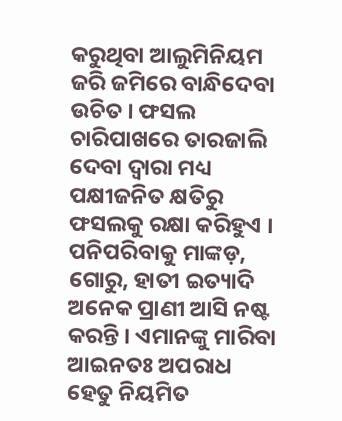କରୁଥିବା ଆଲୁମିନିୟମ ଜରି ଜମିରେ ବାନ୍ଧିଦେବା ଉଚିତ । ଫସଲ ଚାରିପାଖରେ ତାରଜାଲି ଦେବା ଦ୍ଵାରା ମଧ୍ୟ ପକ୍ଷୀଜନିତ କ୍ଷତିରୁ ଫସଲକୁ ରକ୍ଷା କରିହୁଏ । ପନିପରିବାକୁ ମାଙ୍କଡ଼, ଗୋରୁ, ହାତୀ ଇତ୍ୟାଦି ଅନେକ ପ୍ରାଣୀ ଆସି ନଷ୍ଟ କରନ୍ତି । ଏମାନଙ୍କୁ ମାରିବା ଆଇନତଃ ଅପରାଧ ହେତୁ ନିୟମିତ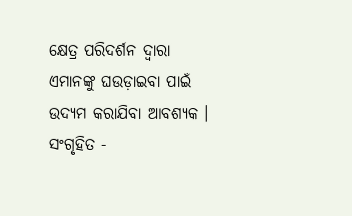କ୍ଷେତ୍ର ପରିଦର୍ଶନ ଦ୍ଵାରା ଏମାନଙ୍କୁ ଘଉଡ଼ାଇବା ପାଇଁ ଉଦ୍ୟମ କରାଯିବା ଆବଶ୍ୟକ ।
ସଂଗୃହିତ -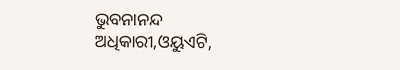ଭୁବନାନନ୍ଦ ଅଧିକାରୀ,ଓୟୁଏଟି,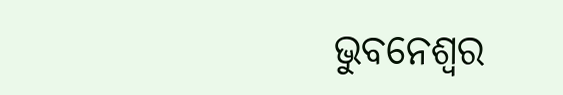ଭୁବନେଶ୍ଵର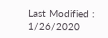Last Modified : 1/26/2020